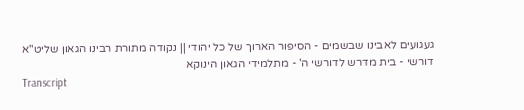געגועים לאבינו שבשמים - הסיפור הארוך של כל יהודי || נקודה מתורת רבינו הגאון שליט"א
דורשי - בית מדרש לדורשי ה' - מתלמידי הגאון הינוקא
Transcript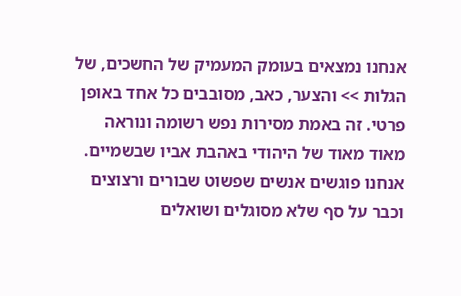אנחנו נמצאים בעומק המעמיק של החשכים, של הגלות >> והצער, כאב, מסובבים כל אחד באופן פרטי. זה באמת מסירות נפש רשומה ונוראה מאוד מאוד של היהודי באהבת אביו שבשמיים. אנחנו פוגשים אנשים שפשוט שבורים ורצוצים וכבר על סף שלא מסוגלים ושואלים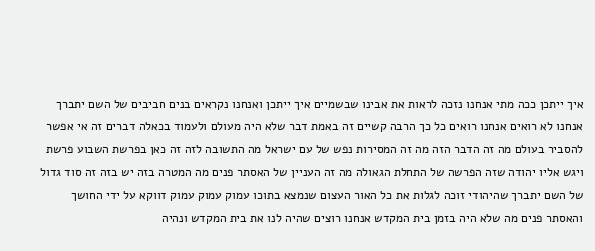איך ייתכן ככה מתי אנחנו נזכה לראות את אבינו שבשמיים איך ייתכן ואנחנו נקראים בנים חביבים של השם יתברך אנחנו לא רואים אנחנו רואים כל כך הרבה קשיים זה באמת דבר שלא היה מעולם ולעמוד בכאלה דברים זה אי אפשר להסביר בעולם מה זה הדבר הזה מה זה המסירות נפש של עם ישראל מה התשובה לזה זה כאן בפרשת השבוע פרשת ויגש אליו יהודה שזה הפרשה של התחלת הגאולה מה זה העניין של האסתר פנים מה המטרה בזה יש בזה זה סוד גדול של השם יתברך שהיהודי זוכה לגלות את כל האור העצום שנמצא בתוכו עמוק עמוק עמוק דווקא על ידי החושך והאסתר פנים מה שלא היה בזמן בית המקדש אנחנו רוצים שהיה לנו את בית המקדש ונהיה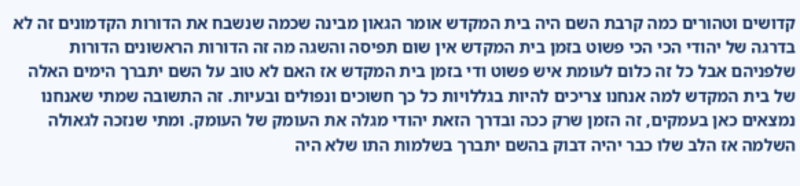קדושים וטהורים כמה קרבת השם היה בית המקדש אומר הגאון מבינה שכמה שנשבח את הדורות הקדמונים זה לא בדרגה של יהודי הכי הכי פשוט בזמן בית המקדש אין שום תפיסה והשגה מה זה הדורות הראשונים הדורות שלפניהם אבל כל זה כלום לעומת איש פשוט ודי בזמן בית המקדש אז האם לא טוב על השם יתברך הימים האלה של בית המקדש למה אנחנו צריכים להיות בגללויות כל כך חשוכים ונפולים ובעיות. זה התשובה שמתי שאנחנו נמצאים כאן בעמקים, זה הזמן שרק ככה ובדרך הזאת יהודי מגלה את העומק של העומק. ומתי שנזכה לגאולה השלמה אז הלב שלו כבר יהיה דבוק בהשם יתברך בשלמות התו שלא היה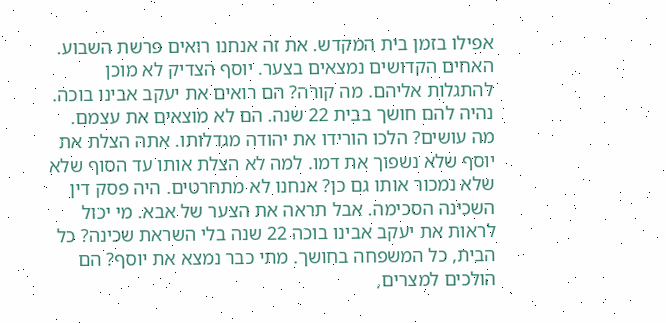אפילו בזמן בית המקדש. את זה אנחנו רואים פרשת השבוע. האחים הקדושים נמצאים בצער. יוסף הצדיק לא מוכן להתגלות אליהם. מה קורה? הם רואים את יעקב אבינו בוכה. נהיה להם חושך בבית 22 שנה. הם לא מוצאים את עצמם. מה עושים? הלכו הורידו את יהודה מגדלותו. אתה הצלת את יוסף שלא נשפוך את דמו. למה לא הצלת אותו עד הסוף שלא שלא נמכור אותו גם כן? אנחנו לא מתחרטים. היה פסק דין השכינה הסכימה. אבל תראה את הצער של אבא. מי יכול לראות את יעקב אבינו בוכה 22 שנה בלי השראת שכינה? כל הבית, כל המשפחה בחושך. מתי כבר נמצא את יוסף? הם הולכים למצרים,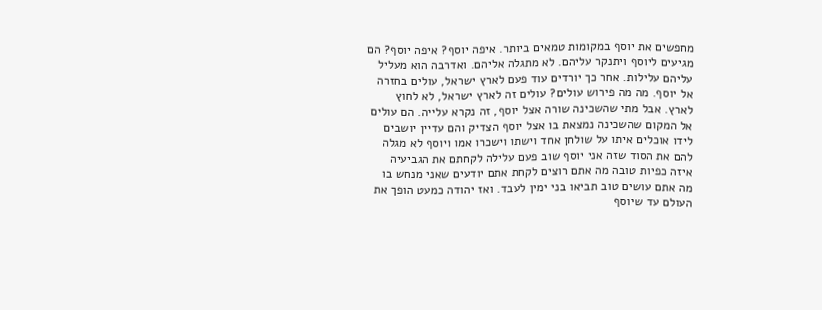מחפשים את יוסף במקומות טמאים ביותר. איפה יוסף? איפה יוסף? הם מגיעים ליוסף ויתנקר עליהם. לא מתגלה אליהם. ואדרבה הוא מעליל עליהם עלילות. אחר כך יורדים עוד פעם לארץ ישראל, עולים בחזרה אל יוסף. מה מה פירוש עולים? עולים זה לארץ ישראל, לא לחוץ לארץ. אבל מתי שהשכינה שורה אצל יוסף, זה נקרא עלייה. הם עולים אל המקום שהשכינה נמצאת בו אצל יוסף הצדיק והם עדיין יושבים לידו אוכלים איתו על שולחן אחד וישתו וישכרו אמו ויוסף לא מגלה להם את הסוד שזה אני יוסף שוב פעם עלילה לקחתם את הגביעיה איזה כפיות טובה מה אתם רוצים לקחת אתם יודעים שאני מנחש בו מה אתם עושים טוב תביאו בני ימין לעבד. ואז יהודה כמעט הופך את העולם עד שיוסף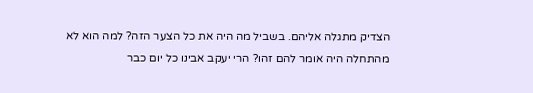הצדיק מתגלה אליהם. בשביל מה היה את כל הצער הזה? למה הוא לא מהתחלה היה אומר להם זהו? הרי יעקב אבינו כל יום כבר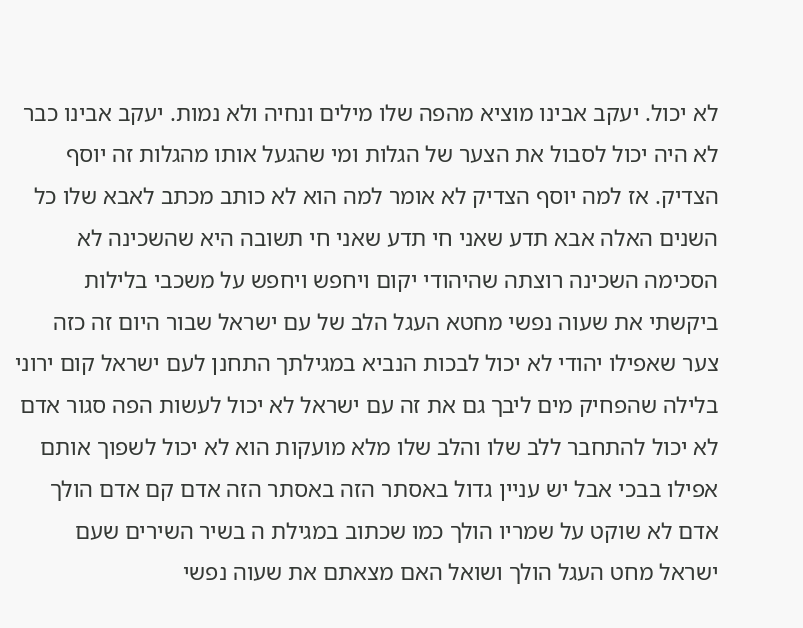לא יכול. יעקב אבינו מוציא מהפה שלו מילים ונחיה ולא נמות. יעקב אבינו כבר לא היה יכול לסבול את הצער של הגלות ומי שהגעל אותו מהגלות זה יוסף הצדיק. אז למה יוסף הצדיק לא אומר למה הוא לא כותב מכתב לאבא שלו כל השנים האלה אבא תדע שאני חי תדע שאני חי תשובה היא שהשכינה לא הסכימה השכינה רוצתה שהיהודי יקום ויחפש ויחפש על משכבי בלילות ביקשתי את שעוה נפשי מחטא העגל הלב של עם ישראל שבור היום זה כזה צער שאפילו יהודי לא יכול לבכות הנביא במגילתך התחנן לעם ישראל קום ירוני בלילה שהפחיק מים ליבך גם את זה עם ישראל לא יכול לעשות הפה סגור אדם לא יכול להתחבר ללב שלו והלב שלו מלא מועקות הוא לא יכול לשפוך אותם אפילו בבכי אבל יש עניין גדול באסתר הזה באסתר הזה אדם קם אדם הולך אדם לא שוקט על שמריו הולך כמו שכתוב במגילת ה בשיר השירים שעם ישראל מחט העגל הולך ושואל האם מצאתם את שעוה נפשי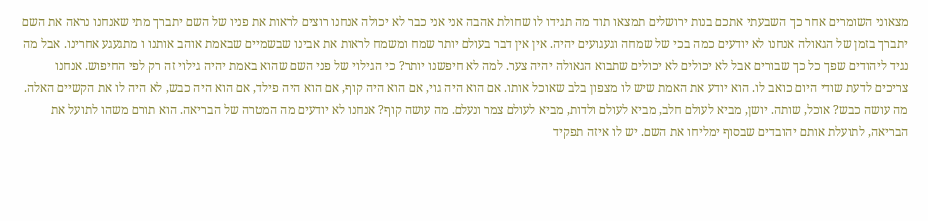מצאוני השומרים אחר כך השבעתי אתכם בנות ירושלים תמצאו תוד מה תגידו לו שחולת אהבה אני אני כבר לא יכולה אנחנו רוצים לראות את פניו של השם יתברך מתי שאנחנו נראה את השם יתברך בזמן של הגאולה אנחנו לא יודעים כמה בכי של שמחה וגעגועים יהיה. אין אין דבר בעולם יותר שמח ומשמח לראות את אבינו שבשמיים שבאמת אוהב אותנו ו מתגעגע אחרינו. אבל מה נגיד ליהודים שפך כל כך שבורים אבל לא יכולים לא יכולים שתבוא הגאולה יהיה צער. למה לא חיפשנו יותר? כי הגילוי של פני השם שהוא באמת יהיה גילוי זה רק לפי החיפוש. אנחנו צריכים לדעת שודי היום כואב לו. הוא יודע את האמת שיש לו מצפון בלב שאוכל אותו. אם הוא היה גוי, אם הוא היה קוף, אם הוא היה פילד, אם הוא היה כבש, לא היה לו את הקשיים האלה. מה עושה כבש? אוכל, שותה. יושן, מביא לעולם חלב, מביא לעולם ולדות, מביא לעולם צמר ונעלם. מה עושה קוף? אנחנו לא יודעים מה המטרה של הבריאה. הוא תורם משהו לתועל את הבריאה, לתועלת אותם יהובדים שבסוף ימליחו את השם. יש לו איזה תפקיד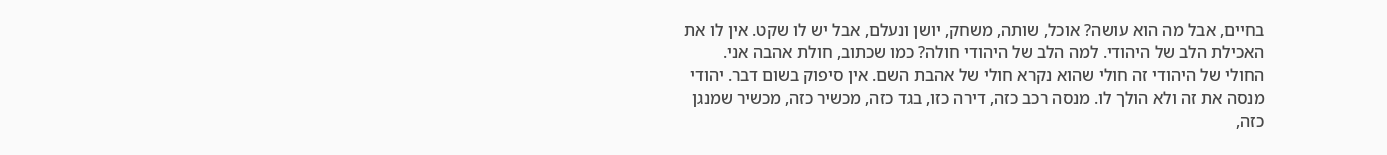בחיים, אבל מה הוא עושה? אוכל, שותה, משחק, יושן ונעלם, אבל יש לו שקט. אין לו את האכילת הלב של היהודי. למה הלב של היהודי חולה? כמו שכתוב, חולת אהבה אני. החולי של היהודי זה חולי שהוא נקרא חולי של אהבת השם. אין סיפוק בשום דבר. יהודי מנסה את זה ולא הולך לו. מנסה רכב כזה, דירה כזו, בגד כזה, מכשיר כזה, מכשיר שמנגן כזה,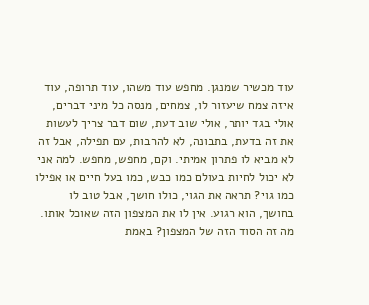עוד מכשיר שמנגן. מחפש עוד משהו, עוד תרופה, עוד איזה צמח שיעזור לו, צמחים, מנסה כל מיני דברים, אולי בגד יותר, אולי שוב דעת, שום דבר צריך לעשות את זה בדעת, בתבונה, לא להרבות, עם תפילה, אבל זה לא מביא לו פתרון אמיתי. וקם, מחפש, מחפש. למה אני לא יכול לחיות בעולם כמו כבש, כמו בעל חיים או אפילו כמו גוי? תראה את הגוי, כולו חושך, אבל טוב לו בחושך, הוא רגוע. אין לו את המצפון הזה שאוכל אותו. מה זה הסוד הזה של המצפון? באמת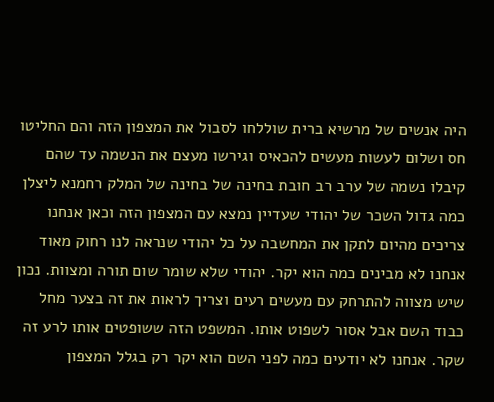היה אנשים של מרשיא ברית שוללחו לסבול את המצפון הזה והם החליטו חס ושלום לעשות מעשים להכאיס וגירשו מעצם את הנשמה עד שהם קיבלו נשמה של ערב רב חובת בחינה של בחינה של המלק רחמנא ליצלן כמה גדול השכר של יהודי שעדיין נמצא עם המצפון הזה וכאן אנחנו צריכים מהיום לתקן את המחשבה על כל יהודי שנראה לנו רחוק מאוד אנחנו לא מבינים כמה הוא יקר. יהודי שלא שומר שום תורה ומצוות. נכון שיש מצווה להתרחק עם מעשים רעים וצריך לראות את זה בצער מחל כבוד השם אבל אסור לשפוט אותו. המשפט הזה ששופטים אותו לרע זה שקר. אנחנו לא יודעים כמה לפני השם הוא יקר רק בגלל המצפון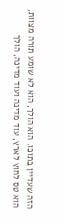הזה שעדיין בתוכו. הוא הולך, הוא לא שומע תורה מצוות, הוא טס לחוץ לארץ, עוד מדינה ועוד מדינה, הולך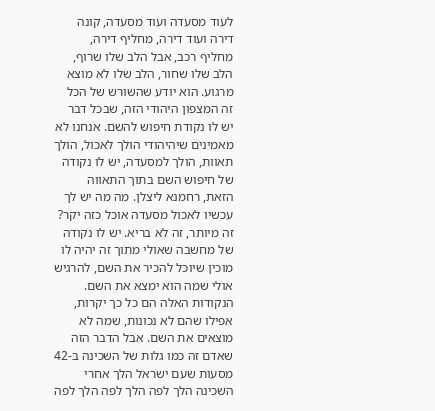לעוד מסעדה ועוד מסעדה, קונה דירה ועוד דירה, מחליף דירה, מחליף רכב, אבל הלב שלו שרוף, הלב שלו שחור, הלב שלו לא מוצא מרגוע. הוא יודע שהשורש של הכל זה המצפון היהודי הזה, שבכל דבר יש לו נקודת חיפוש להשם. אנחנו לא מאמינים שיהיהודי הולך לאכול, הולך תאוות, הולך למסעדה, יש לו נקודה של חיפוש השם בתוך התאווה הזאת, רחמנא ליצלן. מה מה יש לך עכשיו לאכול מסעדה אוכל כזה יקר? זה מיותר, זה לא בריא. יש לו נקודה של מחשבה שאולי מתוך זה יהיה לו מוכין שיוכל להכיר את השם, להרגיש אולי שמה הוא ימצא את השם. הנקודות האלה הם כל כך יקרות, אפילו שהם לא נכונות, שמה לא מוצאים את השם. אבל הדבר הזה שאדם זה כמו גלות של השכינה ב-42 מסעות שעם ישראל הלך אחרי השכינה הלך לפה הלך לפה הלך לפה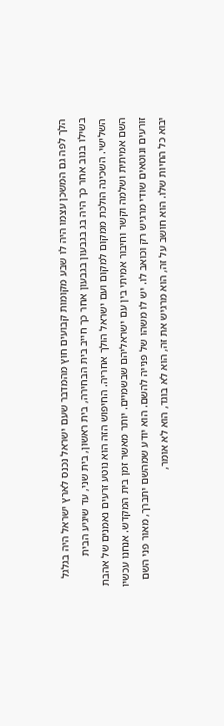הלך לפה גם המשכן עצמו היה לו שבע מקומות קבועים חוץ מהמדבר שעם ישראל נכנס לארץ ישראל היה בגלגל בשילו בנוב אחר כך היה בג בגבעון בגבעון אחר כך חייב בית הבחירה, בית ראשון, בית שני, עד שיגיע הבית השלישי. השכינה הולכת ממקום למקום ועם ישראל הולך אחריה. החיפוש הזה הוא נוטע זרעים נאמנים של אהבת השם אמיתית ושלמה וקשר וחיבור אמיתי בין עם ישראליהם שבשמיים. יותר מאשר זמן בית המקדש. אנחנו עכשיו זורעים ונוטאים שודי מרגיש רק וכואב לו. יש לו משהו של פנייה להשם. הוא יודע שמהשם יתברך, מאור פני השם יבוא כל החיות שלו. הוא חושב על זה, הוא מרגיש את זה, הוא לא בוגד, הוא לא אומר,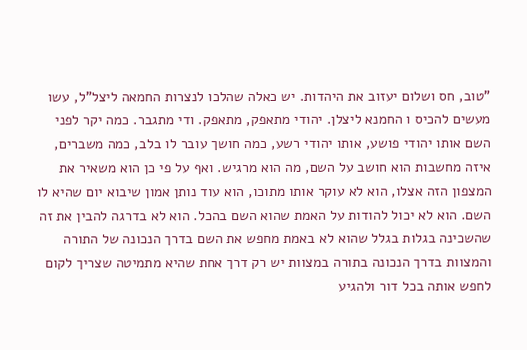"טוב, חס ושלום יעזוב את היהדות. יש כאלה שהלכו לנצרות החמאה ליצל"ל, עשו מעשים להכיס ו החמנא ליצלן. יהודי מתאפק, מתאפק. ודי מתגבר. כמה יקר לפני השם אותו יהודי פושע, אותו יהודי רשע, כמה חושך עובר לו בלב, כמה משברים, איזה מחשבות הוא חושב על השם, מה הוא מרגיש. ואף על פי כן הוא משאיר את המצפון הזה אצלו, הוא לא עוקר אותו מתוכו, הוא עוד נותן אמון שיבוא יום שהיא לו השם. הוא לא יכול להודות על האמת שהוא השם בהכל. הוא לא בדרגה להבין את זה שהשכינה בגלות בגלל שהוא לא באמת מחפש את השם בדרך הנכונה של התורה והמצוות בדרך הנכונה בתורה במצוות יש רק דרך אחת שהיא מתמיטה שצריך לקום לחפש אותה בכל דור ולהגיע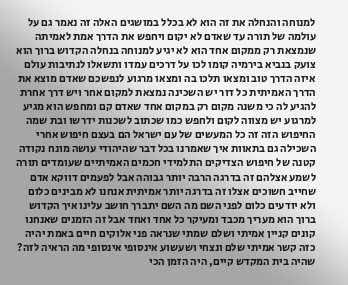למנוחה והנחלה את זה הוא לא בכלל במושגים האלה זה נאמר גם על עולמה של תורה עד שאדם לא יקום ויחפש את הדרך אמת לאמיתה שנמצאת רק ממקום אחד הוא לא יגיע למנוחה בנחלה הקדוש ברוך הוא צועק בנביא בירמיה קומו לכו על דרכים עמדו ותשאלו לנתיבות עולם איזה הדרך טוב ומצאו תלכו בה ומצאו מרגוע לנפשכם שאדם מוצא את הדרך האמיתית כל דור יש השכינה נמצאת למקום אחר ויש דרך אחרת להגיע לה כי משנה מקום רק במקום אחד שאדם קם ומחפש הוא מגיע למרגוע יש מצווה לקום ולחפש כמו שכתוב לשכנות ידרשו ובת שמה החיפוש הזה זה כל המעשים של עם ישראל הם בעצם חיפוש אחרי השכילה גם בתאוות איך שאמרנו בכל דבר שהיהודי עושה מונח נקודה קטנה של חיפוש הצדיקים התלמידי חכמים האמיתיים שעומדים תורה לשמע אצלהם זה בדרגה הרבה יותר גבוהה אבל לפעמים דווקא אדם שחייב חשוכים אצלו זה בדרגה יותר אמיתית אנחנו לא מבינים כלום ולא יודעים כלום לפני השם מה השם יתברך חושב עלינו איך הקדוש ברוך הוא מעריך מכבד ומעיקר כל אחד ואחד אבל זה הזמנים שאנחנו קונים קניין אמיתי ושלם שמתי שנראה פני אלוקים חיים באמת יהיה כזה קשר אמיתי שלם ונצחי ושעשוע אינסופי אינסופי מה הראיה לזה? שהיה בית המקדש קיים, היה הזמן הכי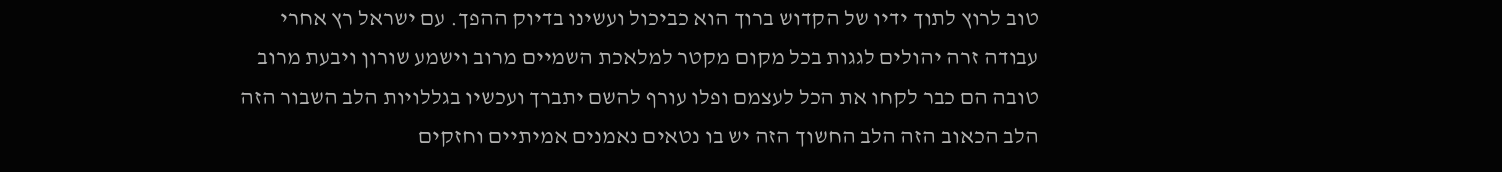טוב לרוץ לתוך ידיו של הקדוש ברוך הוא כביכול ועשינו בדיוק ההפך. עם ישראל רץ אחרי עבודה זרה יהולים לגגות בכל מקום מקטר למלאכת השמיים מרוב וישמע שורון ויבעת מרוב טובה הם כבר לקחו את הכל לעצמם ופלו עורף להשם יתברך ועכשיו בגללויות הלב השבור הזה הלב הכאוב הזה הלב החשוך הזה יש בו נטאים נאמנים אמיתיים וחזקים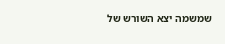שמשמה יצא השורש של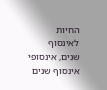החיות לאינסוף שנים, אינסופי אינסוף שנים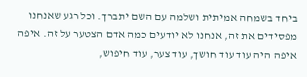ביחד בשמחה אמיתית ושלמה עם השם יתברך. וכל רגע שאנחנו מפסידים את זה, אנחנו לא יודעים כמה אדם הצטער על זה. איפה איפה היה עוד עוד חושך, עוד צער, עוד חיפוש,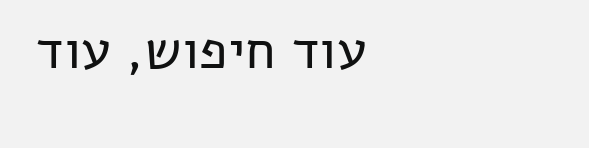עוד חיפוש, עוד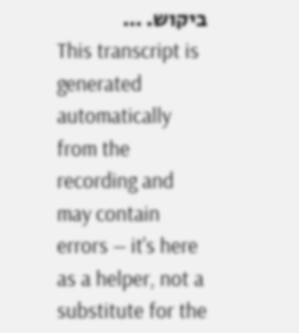ביקוש. …
This transcript is generated automatically from the recording and may contain errors — it's here as a helper, not a substitute for the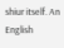shiur itself. An English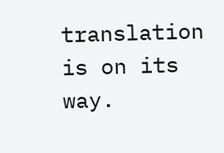translation is on its way.